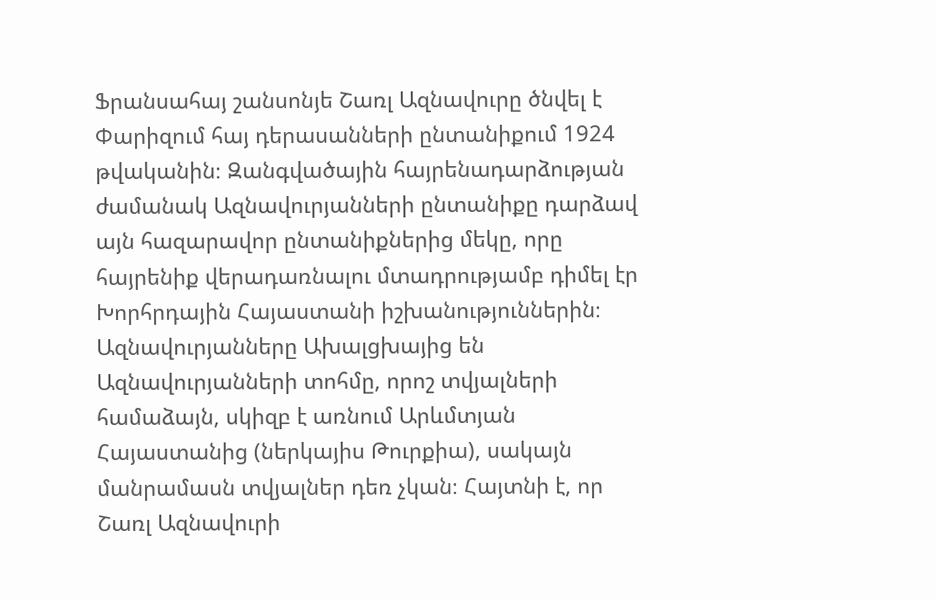Ֆրանսահայ շանսոնյե Շառլ Ազնավուրը ծնվել է Փարիզում հայ դերասանների ընտանիքում 1924 թվականին։ Զանգվածային հայրենադարձության ժամանակ Ազնավուրյանների ընտանիքը դարձավ այն հազարավոր ընտանիքներից մեկը, որը հայրենիք վերադառնալու մտադրությամբ դիմել էր Խորհրդային Հայաստանի իշխանություններին։
Ազնավուրյանները Ախալցխայից են
Ազնավուրյանների տոհմը, որոշ տվյալների համաձայն, սկիզբ է առնում Արևմտյան Հայաստանից (ներկայիս Թուրքիա), սակայն մանրամասն տվյալներ դեռ չկան։ Հայտնի է, որ Շառլ Ազնավուրի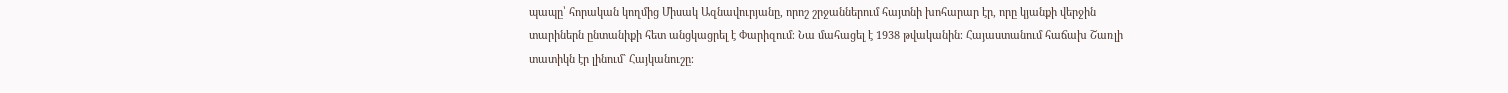պապը՝ հորական կողմից Միսակ Ազնավուրյանը, որոշ շրջաններում հայտնի խոհարար էր, որը կյանքի վերջին տարիներն ընտանիքի հետ անցկացրել է Փարիզում։ Նա մահացել է 1938 թվականին։ Հայաստանում հաճախ Շառլի տատիկն էր լինում` Հայկանուշը։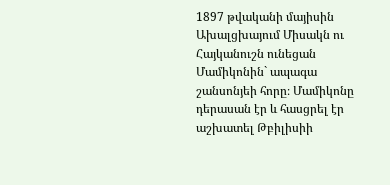1897 թվականի մայիսին Ախալցխայում Միսակն ու Հայկանուշն ունեցան Մամիկոնին` ապագա շանսոնյեի հորը։ Մամիկոնը դերասան էր և հասցրել էր աշխատել Թբիլիսիի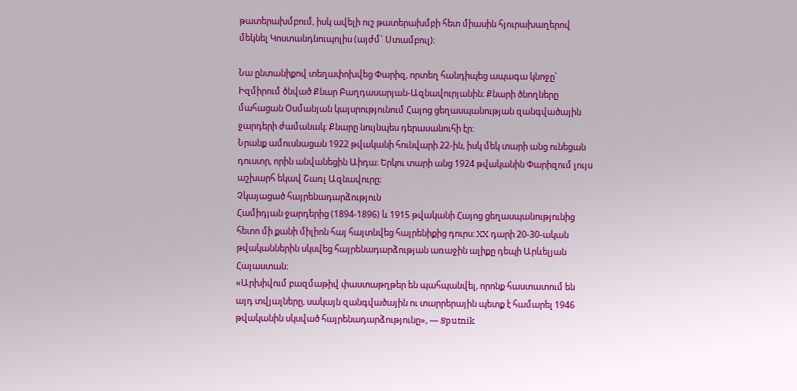թատերախմբում, իսկ ավելի ուշ թատերախմբի հետ միասին հյուրախաղերով մեկնել Կոստանդնուպոլիս (այժմ` Ստամբուլ)։

Նա ընտանիքով տեղափոխվեց Փարիզ, որտեղ հանդիպեց ապագա կնոջը՝ Իզմիրում ծնված Քնար Բաղդասարյան-Ազնավուրյանին։ Քնարի ծնողները մահացան Օսմանյան կայսրությունում Հայոց ցեղասպանության զանգվածային ջարդերի ժամանակ։ Քնարը նույնպես դերասանուհի էր։
Նրանք ամուսնացան 1922 թվականի հունվարի 22-ին, իսկ մեկ տարի անց ունեցան դուստր, որին անվանեցին Աիդա։ Երկու տարի անց 1924 թվականին Փարիզում լույս աշխարհ եկավ Շառլ Ազնավուրը։
Չկայացած հայրենադարձություն
Համիդյան ջարդերից (1894-1896) և 1915 թվականի Հայոց ցեղասպանությունից հետո մի քանի միլիոն հայ հայտնվեց հայրենիքից դուրս։ XX դարի 20-30-ական թվականներին սկսվեց հայրենադարձության առաջին ալիքը դեպի Արևելյան Հայաստան։
«Արխիվում բազմաթիվ փաստաթղթեր են պահպանվել, որոնք հաստատում են այդ տվյալները, սակայն զանգվածային ու տարրերային պետք է համարել 1946 թվականին սկսված հայրենադարձությունը», — Sputnik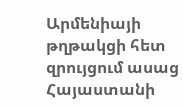Արմենիայի թղթակցի հետ զրույցում ասաց Հայաստանի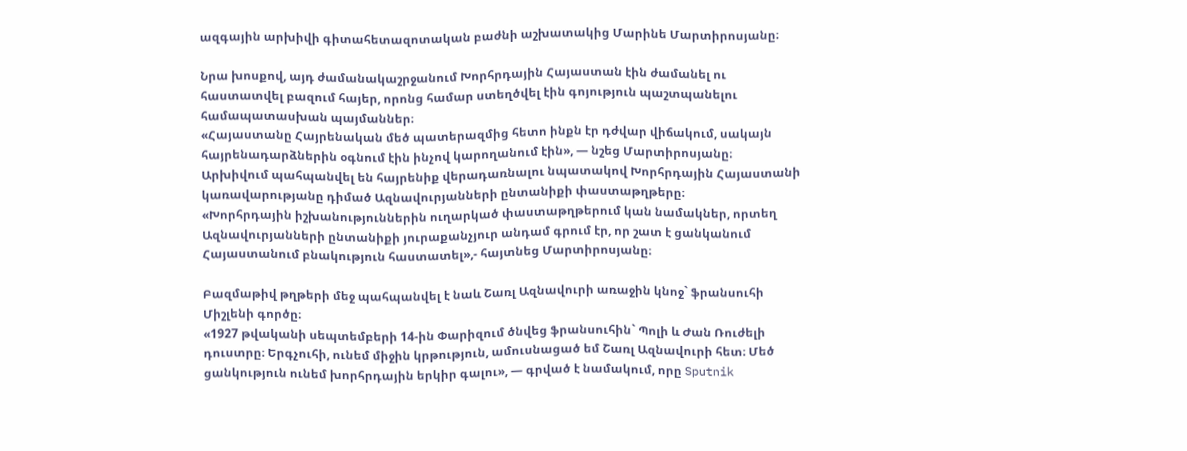ազգային արխիվի գիտահետազոտական բաժնի աշխատակից Մարինե Մարտիրոսյանը։

Նրա խոսքով, այդ ժամանակաշրջանում Խորհրդային Հայաստան էին ժամանել ու հաստատվել բազում հայեր, որոնց համար ստեղծվել էին գոյություն պաշտպանելու համապատասխան պայմաններ։
«Հայաստանը Հայրենական մեծ պատերազմից հետո ինքն էր դժվար վիճակում, սակայն հայրենադարձներին օգնում էին ինչով կարողանում էին», — նշեց Մարտիրոսյանը։
Արխիվում պահպանվել են հայրենիք վերադառնալու նպատակով Խորհրդային Հայաստանի կառավարությանը դիմած Ազնավուրյանների ընտանիքի փաստաթղթերը։
«Խորհրդային իշխանություններին ուղարկած փաստաթղթերում կան նամակներ, որտեղ Ազնավուրյանների ընտանիքի յուրաքանչյուր անդամ գրում էր, որ շատ է ցանկանում Հայաստանում բնակություն հաստատել»,- հայտնեց Մարտիրոսյանը։

Բազմաթիվ թղթերի մեջ պահպանվել է նաև Շառլ Ազնավուրի առաջին կնոջ` ֆրանսուհի Միշլենի գործը։
«1927 թվականի սեպտեմբերի 14-ին Փարիզում ծնվեց ֆրանսուհին` Պոլի և Ժան Ռուժելի դուստրը։ Երգչուհի, ունեմ միջին կրթություն, ամուսնացած եմ Շառլ Ազնավուրի հետ։ Մեծ ցանկություն ունեմ խորհրդային երկիր գալու», — գրված է նամակում, որը Sputnik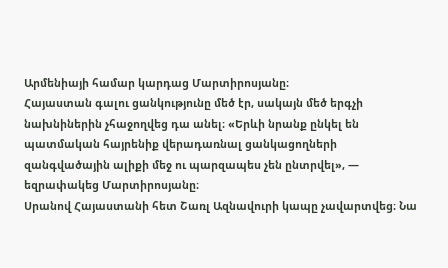Արմենիայի համար կարդաց Մարտիրոսյանը։
Հայաստան գալու ցանկությունը մեծ էր, սակայն մեծ երգչի նախնիներին չհաջողվեց դա անել։ «Երևի նրանք ընկել են պատմական հայրենիք վերադառնալ ցանկացողների զանգվածային ալիքի մեջ ու պարզապես չեն ընտրվել», — եզրափակեց Մարտիրոսյանը։
Սրանով Հայաստանի հետ Շառլ Ազնավուրի կապը չավարտվեց։ Նա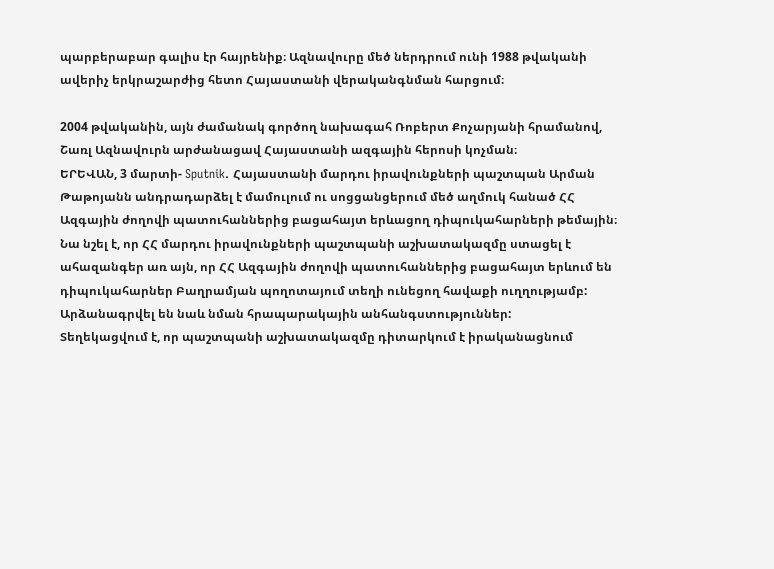պարբերաբար գալիս էր հայրենիք։ Ազնավուրը մեծ ներդրում ունի 1988 թվականի ավերիչ երկրաշարժից հետո Հայաստանի վերականգնման հարցում։

2004 թվականին, այն ժամանակ գործող նախագահ Ռոբերտ Քոչարյանի հրամանով, Շառլ Ազնավուրն արժանացավ Հայաստանի ազգային հերոսի կոչման։
ԵՐԵՎԱՆ, 3 մարտի- Sputnik. Հայաստանի մարդու իրավունքների պաշտպան Արման Թաթոյանն անդրադարձել է մամուլում ու սոցցանցերում մեծ աղմուկ հանած ՀՀ Ազգային ժողովի պատուհաններից բացահայտ երևացող դիպուկահարների թեմային։
Նա նշել է, որ ՀՀ մարդու իրավունքների պաշտպանի աշխատակազմը ստացել է ահազանգեր առ այն, որ ՀՀ Ազգային ժողովի պատուհաններից բացահայտ երևում են դիպուկահարներ Բաղրամյան պողոտայում տեղի ունեցող հավաքի ուղղությամբ: Արձանագրվել են նաև նման հրապարակային անհանգստություններ:
Տեղեկացվում է, որ պաշտպանի աշխատակազմը դիտարկում է իրականացնում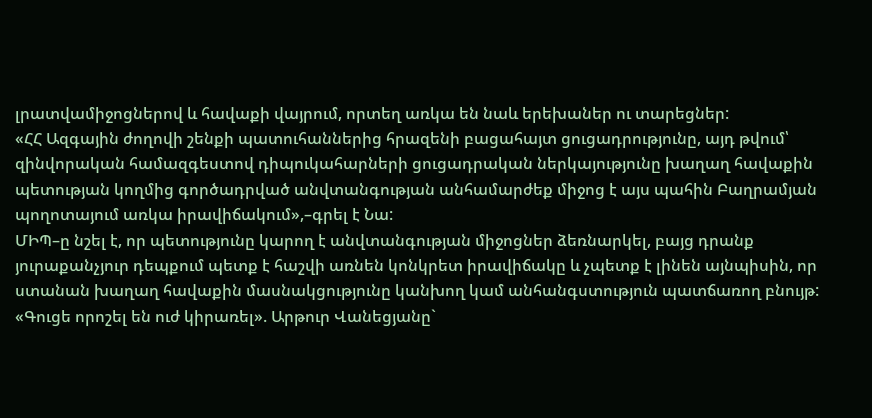լրատվամիջոցներով և հավաքի վայրում, որտեղ առկա են նաև երեխաներ ու տարեցներ:
«ՀՀ Ազգային ժողովի շենքի պատուհաններից հրազենի բացահայտ ցուցադրությունը, այդ թվում՝ զինվորական համազգեստով դիպուկահարների ցուցադրական ներկայությունը խաղաղ հավաքին պետության կողմից գործադրված անվտանգության անհամարժեք միջոց է այս պահին Բաղրամյան պողոտայում առկա իրավիճակում»,–գրել է Նա:
ՄԻՊ–ը նշել է, որ պետությունը կարող է անվտանգության միջոցներ ձեռնարկել, բայց դրանք յուրաքանչյուր դեպքում պետք է հաշվի առնեն կոնկրետ իրավիճակը և չպետք է լինեն այնպիսին, որ ստանան խաղաղ հավաքին մասնակցությունը կանխող կամ անհանգստություն պատճառող բնույթ:
«Գուցե որոշել են ուժ կիրառել». Արթուր Վանեցյանը`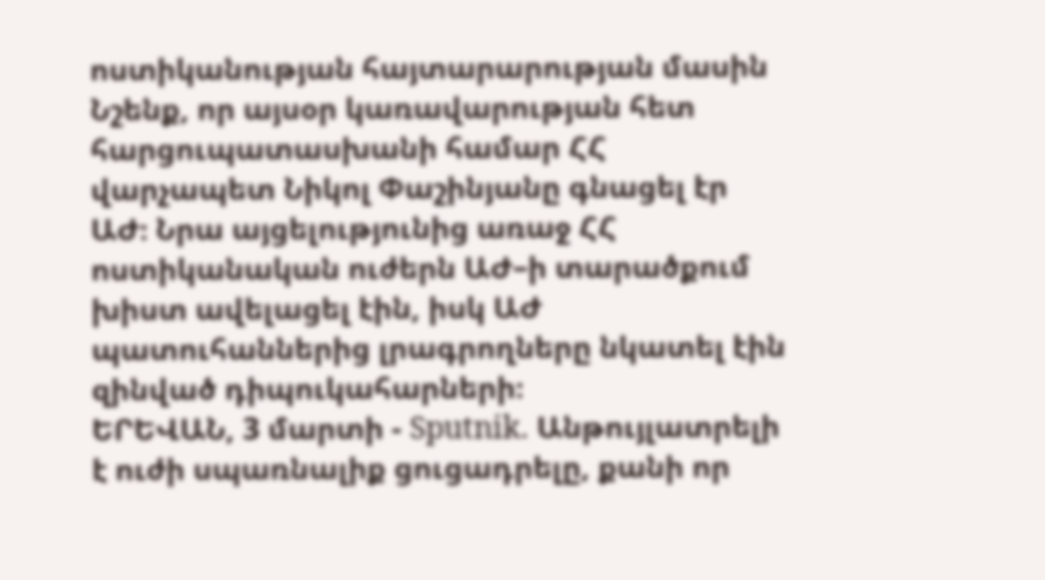ոստիկանության հայտարարության մասին
Նշենք, որ այսօր կառավարության հետ հարցուպատասխանի համար ՀՀ վարչապետ Նիկոլ Փաշինյանը գնացել էր ԱԺ։ Նրա այցելությունից առաջ ՀՀ ոստիկանական ուժերն ԱԺ–ի տարածքում խիստ ավելացել էին, իսկ ԱԺ պատուհաններից լրագրողները նկատել էին զինված դիպուկահարների։
ԵՐԵՎԱՆ, 3 մարտի - Sputnik. Անթույլատրելի է ուժի սպառնալիք ցուցադրելը, քանի որ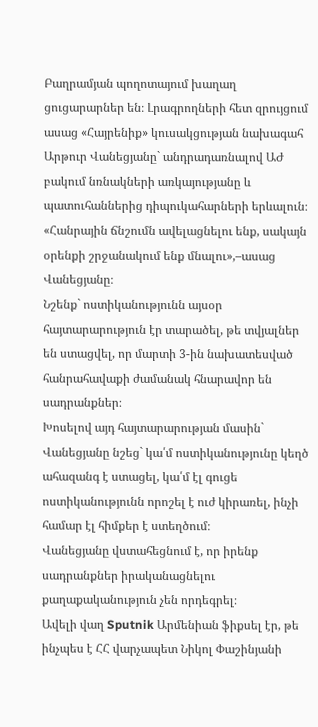Բաղրամյան պողոտայում խաղաղ ցուցարարներ են։ Լրագրողների հետ զրույցում ասաց «Հայրենիք» կուսակցության նախագահ Արթուր Վանեցյանը` անդրադառնալով ԱԺ բակում նռնակների առկայությանը և պատուհաններից դիպուկահարների երևալուն։
«Հանրային ճնշումն ավելացնելու ենք, սակայն օրենքի շրջանակում ենք մնալու»,–ասաց Վանեցյանը։
Նշենք` ոստիկանությունն այսօր հայտարարություն էր տարածել, թե տվյալներ են ստացվել, որ մարտի 3-ին նախատեսված հանրահավաքի ժամանակ հնարավոր են սադրանքներ։
Խոսելով այդ հայտարարության մասին` Վանեցյանը նշեց` կա՛մ ոստիկանությունը կեղծ ահազանգ է ստացել, կա՛մ էլ գուցե ոստիկանությունն որոշել է ուժ կիրառել, ինչի համար էլ հիմքեր է ստեղծում։
Վանեցյանը վստահեցնում է, որ իրենք սադրանքներ իրականացնելու քաղաքականություն չեն որդեգրել։
Ավելի վաղ Sputnik Արմենիան ֆիքսել էր, թե ինչպես է ՀՀ վարչապետ Նիկոլ Փաշինյանի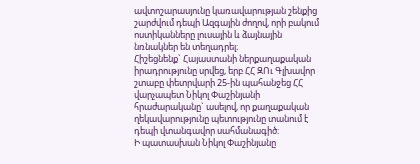ավտոշարասյունը կառավարության շենքից շարժվում դեպի Ազգային ժողով, որի բակում ոստիկանները լուսային և ձայնային նռնակներ են տեղադրել։
Հիշեցնենք` Հայաստանի ներքաղաքական իրադրությունը սրվեց, երբ ՀՀ ԶՈւ Գլխավոր շտաբը փետրվարի 25-ին պահանջեց ՀՀ վարչապետ Նիկոլ Փաշինյանի հրաժարականը` ասելով, որ քաղաքական ղեկավարությունը պետությունը տանում է դեպի վտանգավոր սահմանագիծ։
Ի պատասխան Նիկոլ Փաշինյանը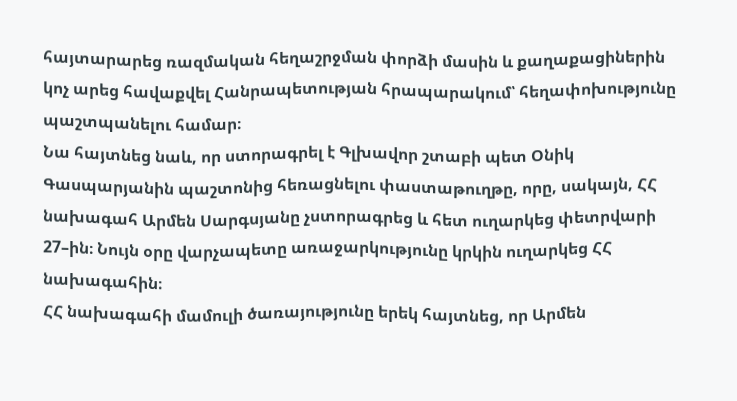հայտարարեց ռազմական հեղաշրջման փորձի մասին և քաղաքացիներին կոչ արեց հավաքվել Հանրապետության հրապարակում՝ հեղափոխությունը պաշտպանելու համար։
Նա հայտնեց նաև, որ ստորագրել է Գլխավոր շտաբի պետ Օնիկ Գասպարյանին պաշտոնից հեռացնելու փաստաթուղթը, որը, սակայն, ՀՀ նախագահ Արմեն Սարգսյանը չստորագրեց և հետ ուղարկեց փետրվարի 27–ին։ Նույն օրը վարչապետը առաջարկությունը կրկին ուղարկեց ՀՀ նախագահին։
ՀՀ նախագահի մամուլի ծառայությունը երեկ հայտնեց, որ Արմեն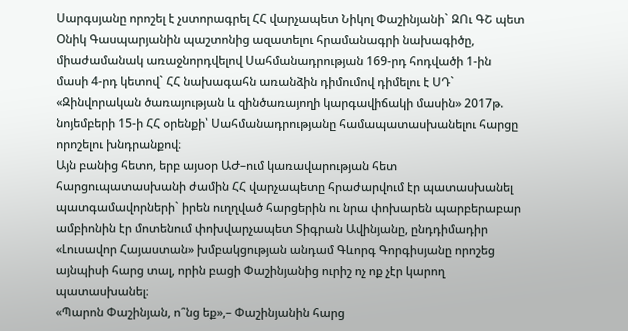Սարգսյանը որոշել է չստորագրել ՀՀ վարչապետ Նիկոլ Փաշինյանի` ԶՈւ ԳՇ պետ Օնիկ Գասպարյանին պաշտոնից ազատելու հրամանագրի նախագիծը, միաժամանակ առաջնորդվելով Սահմանադրության 169-րդ հոդվածի 1-ին մասի 4-րդ կետով` ՀՀ նախագահն առանձին դիմումով դիմելու է ՍԴ` «Զինվորական ծառայության և զինծառայողի կարգավիճակի մասին» 2017թ. նոյեմբերի 15-ի ՀՀ օրենքի՝ Սահմանադրությանը համապատասխանելու հարցը որոշելու խնդրանքով։
Այն բանից հետո, երբ այսօր ԱԺ–ում կառավարության հետ հարցուպատասխանի ժամին ՀՀ վարչապետը հրաժարվում էր պատասխանել պատգամավորների` իրեն ուղղված հարցերին ու նրա փոխարեն պարբերաբար ամբիոնին էր մոտենում փոխվարչապետ Տիգրան Ավինյանը, ընդդիմադիր «Լուսավոր Հայաստան» խմբակցության անդամ Գևորգ Գորգիսյանը որոշեց այնպիսի հարց տալ, որին բացի Փաշինյանից ուրիշ ոչ ոք չէր կարող պատասխանել։
«Պարոն Փաշինյան, ո՞նց եք»,– Փաշինյանին հարց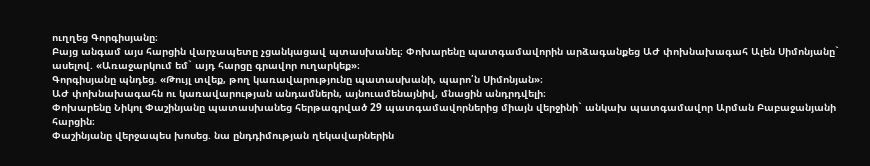ուղղեց Գորգիսյանը։
Բայց անգամ այս հարցին վարչապետը չցանկացավ պտասխանել։ Փոխարենը պատգամավորին արձագանքեց ԱԺ փոխնախագահ Ալեն Սիմոնյանը` ասելով. «Առաջարկում եմ` այդ հարցը գրավոր ուղարկեք»։
Գորգիսյանը պնդեց. «Թույլ տվեք, թող կառավարությունը պատասխանի, պարո՛ն Սիմոնյան»։
ԱԺ փոխնախագահն ու կառավարության անդամներն, այնուամենայնիվ, մնացին անդրդվելի։
Փոխարենը Նիկոլ Փաշինյանը պատասխանեց հերթագրված 29 պատգամավորներից միայն վերջինի` անկախ պատգամավոր Արման Բաբաջանյանի հարցին։
Փաշինյանը վերջապես խոսեց. նա ընդդիմության ղեկավարներին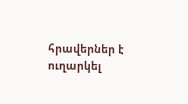հրավերներ է ուղարկել